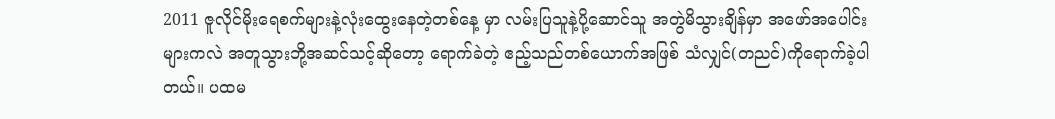2011 ဇူလိုင်မိုးရေစက်များနဲ့လုံးထွေးနေတဲ့တစ်နေ့ မှာ လမ်းပြသူနဲ့ပို့ဆောင်သူ အတွဲမိသွားချိန်မှာ အဖော်အပေါင်းများကလဲ အတူသွားဘို့အဆင်သင့်ဆိုတော့ ရောက်ခဲတဲ့ ဧည့်သည်တစ်ယောက်အဖြစ် သံလျှင်(တညင်)ကိုရောက်ခဲ့ပါတယ်။ ပထမ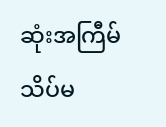ဆုံးအကြီမ် သိပ်မ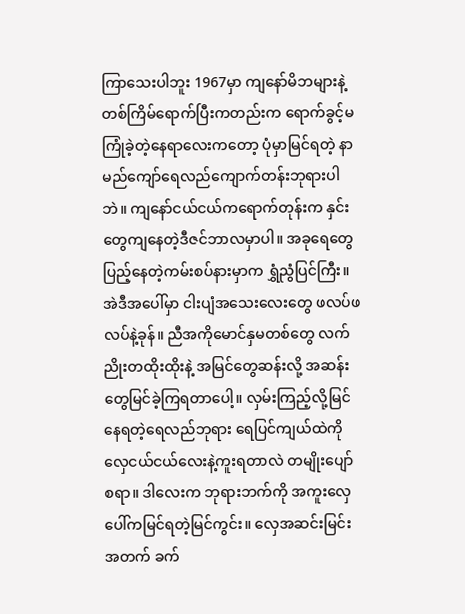ကြာသေးပါဘူး 1967မှာ ကျနော်မိဘများနဲ့ တစ်ကြိမ်ရောက်ပြီးကတည်းက ရောက်ခွင့်မကြုံခဲ့တဲ့နေရာလေးကတော့ ပုံမှာမြင်ရတဲ့ နာမည်ကျော်ရေလည်ကျောက်တန်းဘုရားပါဘဲ။ ကျနော်ငယ်ငယ်ကရောက်တုန်းက နှင်းတွေကျနေတဲ့ဒီဇင်ဘာလမှာပါ။ အခုရေတွေပြည့်နေတဲ့ကမ်းစပ်နားမှာက ရွှံညွံပြင်ကြီး။ အဲဒီအပေါ်မှာ ငါးပျံအသေးလေးတွေ ဖလပ်ဖလပ်နဲ့ခုန်။ ညီအကိုမောင်နှမတစ်တွေ လက်ညိုးတထိုးထိုးနဲ့ အမြင်တွေဆန်းလို့ အဆန်းတွေမြင်ခဲ့ကြရတာပေါ့။ လှမ်းကြည့်လို့မြင်နေရတဲ့ရေလည်ဘုရား ရေပြင်ကျယ်ထဲကို လှေငယ်ငယ်လေးနဲ့ကူးရတာလဲ တမျိုးပျော်စရာ။ ဒါလေးက ဘုရားဘက်ကို အကူးလှေပေါ်ကမြင်ရတဲ့မြင်ကွင်း။ လှေအဆင်းမြင်းအတက် ခက်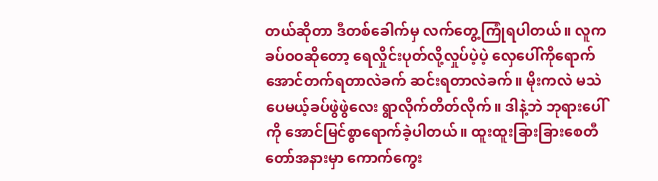တယ်ဆိုတာ ဒီတစ်ခေါက်မှ လက်တွေ့ကြုံရပါတယ်။ လူက ခပ်ဝဝဆိုတော့ ရေလှိုင်းပုတ်လို့လှုပ်ပဲ့ပဲ့ လှေပေါ်ကိုရောက်အောင်တက်ရတာလဲခက် ဆင်းရတာလဲခက်။ မိုးကလဲ မသဲပေမယ့်ခပ်ဖွဲဖွဲလေး ရွာလိုက်တိတ်လိုက်။ ဒါနဲ့ဘဲ ဘုရားပေါ်ကို အောင်မြင်စွာရောက်ခဲ့ပါတယ်။ ထူးထူးခြားခြားစေတီတော်အနားမှာ ကောက်ကွေး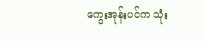ကွေးအုန်းပင်က သုံး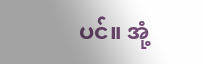ပင်။ အုံ့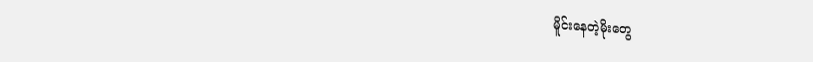မိူင်းနေတဲ့မိုးတွေ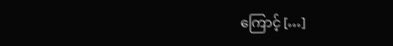ကြောင့် […]